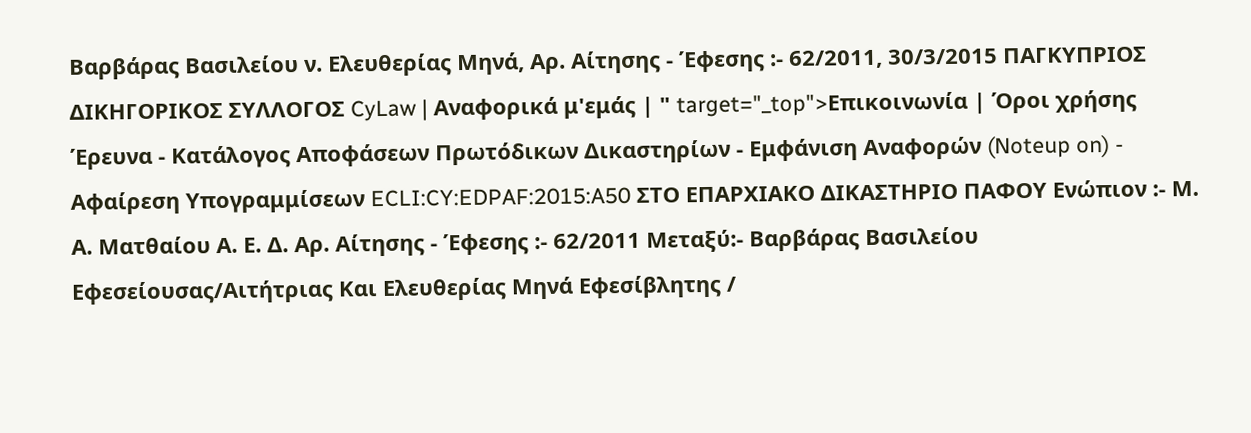Βαρβάρας Βασιλείου ν. Ελευθερίας Μηνά, Αρ. Αίτησης - Έφεσης :- 62/2011, 30/3/2015 ΠΑΓΚΥΠΡΙΟΣ ΔΙΚΗΓΟΡΙΚΟΣ ΣΥΛΛΟΓΟΣ CyLaw | Αναφορικά μ'εμάς | " target="_top">Επικοινωνία | Όροι χρήσης Έρευνα - Κατάλογος Αποφάσεων Πρωτόδικων Δικαστηρίων - Εμφάνιση Αναφορών (Noteup on) - Αφαίρεση Υπογραμμίσεων ECLI:CY:EDPAF:2015:A50 ΣΤΟ ΕΠΑΡΧΙΑΚΟ ΔΙΚΑΣΤΗΡΙΟ ΠΑΦΟΥ Ενώπιον :- Μ. Α. Ματθαίου Α. Ε. Δ. Αρ. Αίτησης - Έφεσης :- 62/2011 Μεταξύ:- Βαρβάρας Βασιλείου Εφεσείουσας/Αιτήτριας Και Ελευθερίας Μηνά Εφεσίβλητης /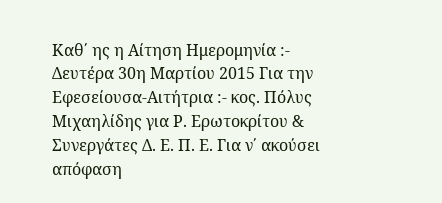Καθ΄ ης η Αίτηση Ημερομηνία :- Δευτέρα 30η Μαρτίου 2015 Για την Εφεσείουσα-Αιτήτρια :- κος. Πόλυς Μιχαηλίδης για Ρ. Ερωτοκρίτου & Συνεργάτες Δ. Ε. Π. Ε. Για ν΄ ακούσει απόφαση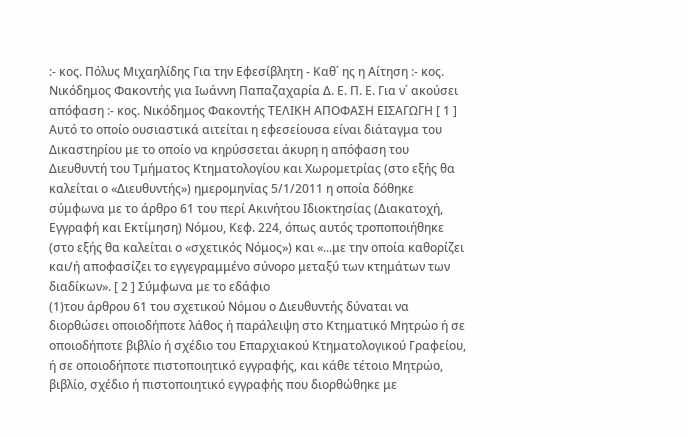:- κος. Πόλυς Μιχαηλίδης Για την Εφεσίβλητη - Καθ΄ ης η Αίτηση :- κος. Νικόδημος Φακοντής για Ιωάννη Παπαζαχαρία Δ. Ε. Π. Ε. Για ν΄ ακούσει απόφαση :- κος. Νικόδημος Φακοντής ΤΕΛΙΚΗ ΑΠΟΦΑΣΗ ΕΙΣΑΓΩΓΗ [ 1 ] Αυτό το οποίο ουσιαστικά αιτείται η εφεσείουσα είναι διάταγμα του Δικαστηρίου με το οποίο να κηρύσσεται άκυρη η απόφαση του Διευθυντή του Τμήματος Κτηματολογίου και Χωρομετρίας (στο εξής θα καλείται ο «Διευθυντής») ημερομηνίας 5/1/2011 η οποία δόθηκε σύμφωνα με το άρθρο 61 του περί Ακινήτου Ιδιοκτησίας (Διακατοχή, Εγγραφή και Εκτίμηση) Νόμου, Κεφ. 224, όπως αυτός τροποποιήθηκε (στο εξής θα καλείται ο «σχετικός Νόμος») και «...με την οποία καθορίζει και/ή αποφασίζει το εγγεγραμμένο σύνορο μεταξύ των κτημάτων των διαδίκων». [ 2 ] Σύμφωνα με το εδάφιο
(1)του άρθρου 61 του σχετικού Νόμου ο Διευθυντής δύναται να διορθώσει οποιοδήποτε λάθος ή παράλειψη στο Κτηματικό Μητρώο ή σε οποιοδήποτε βιβλίο ή σχέδιο του Επαρχιακού Κτηματολογικού Γραφείου, ή σε οποιοδήποτε πιστοποιητικό εγγραφής, και κάθε τέτοιο Μητρώο, βιβλίο, σχέδιο ή πιστοποιητικό εγγραφής που διορθώθηκε με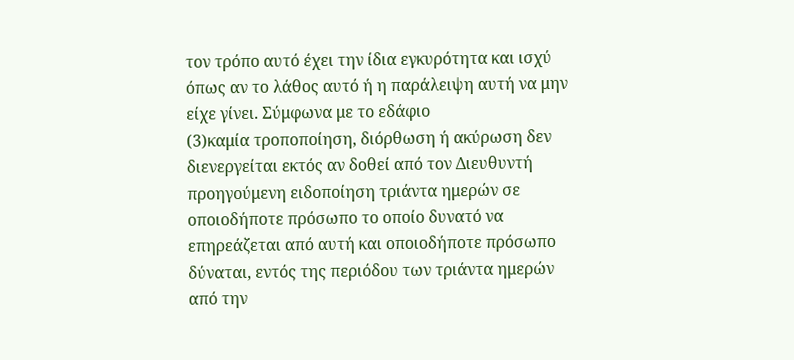τον τρόπο αυτό έχει την ίδια εγκυρότητα και ισχύ όπως αν το λάθος αυτό ή η παράλειψη αυτή να μην είχε γίνει. Σύμφωνα με το εδάφιο
(3)καμία τροποποίηση, διόρθωση ή ακύρωση δεν διενεργείται εκτός αν δοθεί από τον Διευθυντή προηγούμενη ειδοποίηση τριάντα ημερών σε οποιοδήποτε πρόσωπο το οποίο δυνατό να επηρεάζεται από αυτή και οποιοδήποτε πρόσωπο δύναται, εντός της περιόδου των τριάντα ημερών από την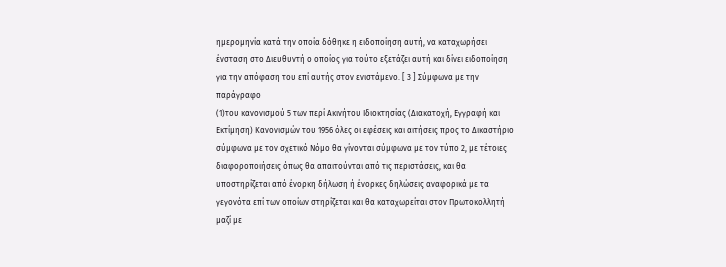ημερομηνία κατά την οποία δόθηκε η ειδοποίηση αυτή, να καταχωρήσει ένσταση στο Διευθυντή ο οποίος για τούτο εξετάζει αυτή και δίνει ειδοποίηση για την απόφαση του επί αυτής στον ενιστάμενο. [ 3 ] Σύμφωνα με την παράγραφο
(1)του κανονισμού 5 των περί Ακινήτου Ιδιοκτησίας (Διακατοχή, Εγγραφή και Εκτίμηση) Κανονισμών του 1956 όλες οι εφέσεις και αιτήσεις προς το Δικαστήριο σύμφωνα με τον σχετικό Νόμο θα γίνονται σύμφωνα με τον τύπο 2, με τέτοιες διαφοροποιήσεις όπως θα απαιτούνται από τις περιστάσεις, και θα υποστηρίζεται από ένορκη δήλωση ή ένορκες δηλώσεις αναφορικά με τα γεγονότα επί των οποίων στηρίζεται και θα καταχωρείται στον Πρωτοκολλητή μαζί με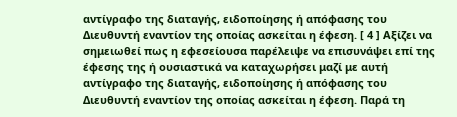αντίγραφο της διαταγής, ειδοποίησης ή απόφασης του Διευθυντή εναντίον της οποίας ασκείται η έφεση. [ 4 ] Αξίζει να σημειωθεί πως η εφεσείουσα παρέλειψε να επισυνάψει επί της έφεσης της ή ουσιαστικά να καταχωρήσει μαζί με αυτή αντίγραφο της διαταγής, ειδοποίησης ή απόφασης του Διευθυντή εναντίον της οποίας ασκείται η έφεση. Παρά τη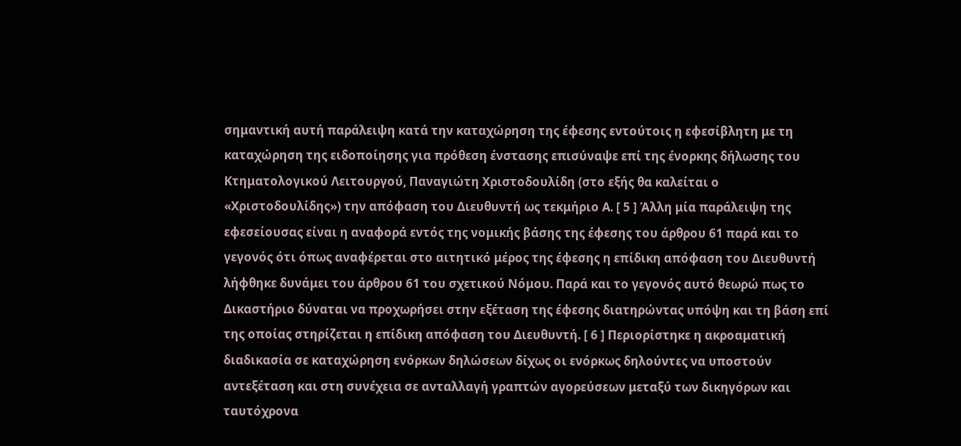σημαντική αυτή παράλειψη κατά την καταχώρηση της έφεσης εντούτοις η εφεσίβλητη με τη καταχώρηση της ειδοποίησης για πρόθεση ένστασης επισύναψε επί της ένορκης δήλωσης του Κτηματολογικού Λειτουργού, Παναγιώτη Χριστοδουλίδη (στο εξής θα καλείται ο «Χριστοδουλίδης») την απόφαση του Διευθυντή ως τεκμήριο Α. [ 5 ] Άλλη μία παράλειψη της εφεσείουσας είναι η αναφορά εντός της νομικής βάσης της έφεσης του άρθρου 61 παρά και το γεγονός ότι όπως αναφέρεται στο αιτητικό μέρος της έφεσης η επίδικη απόφαση του Διευθυντή λήφθηκε δυνάμει του άρθρου 61 του σχετικού Νόμου. Παρά και το γεγονός αυτό θεωρώ πως το Δικαστήριο δύναται να προχωρήσει στην εξέταση της έφεσης διατηρώντας υπόψη και τη βάση επί της οποίας στηρίζεται η επίδικη απόφαση του Διευθυντή. [ 6 ] Περιορίστηκε η ακροαματική διαδικασία σε καταχώρηση ενόρκων δηλώσεων δίχως οι ενόρκως δηλούντες να υποστούν αντεξέταση και στη συνέχεια σε ανταλλαγή γραπτών αγορεύσεων μεταξύ των δικηγόρων και ταυτόχρονα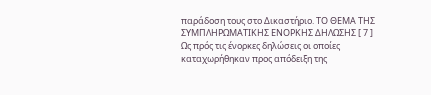παράδοση τους στο Δικαστήριο. ΤΟ ΘΕΜΑ ΤΗΣ ΣΥΜΠΛΗΡΩΜΑΤΙΚΗΣ ΕΝΟΡΚΗΣ ΔΗΛΩΣΗΣ [ 7 ] Ως πρός τις ένορκες δηλώσεις οι οποίες καταχωρήθηκαν προς απόδειξη της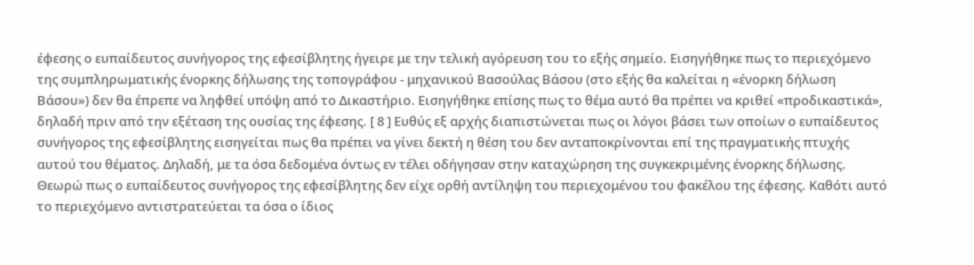έφεσης ο ευπαίδευτος συνήγορος της εφεσίβλητης ήγειρε με την τελική αγόρευση του το εξής σημείο. Εισηγήθηκε πως το περιεχόμενο της συμπληρωματικής ένορκης δήλωσης της τοπογράφου - μηχανικού Βασούλας Βάσου (στο εξής θα καλείται η «ένορκη δήλωση Βάσου») δεν θα έπρεπε να ληφθεί υπόψη από το Δικαστήριο. Εισηγήθηκε επίσης πως το θέμα αυτό θα πρέπει να κριθεί «προδικαστικά», δηλαδή πριν από την εξέταση της ουσίας της έφεσης. [ 8 ] Ευθύς εξ αρχής διαπιστώνεται πως οι λόγοι βάσει των οποίων ο ευπαίδευτος συνήγορος της εφεσίβλητης εισηγείται πως θα πρέπει να γίνει δεκτή η θέση του δεν ανταποκρίνονται επί της πραγματικής πτυχής αυτού του θέματος. Δηλαδή, με τα όσα δεδομένα όντως εν τέλει οδήγησαν στην καταχώρηση της συγκεκριμένης ένορκης δήλωσης. Θεωρώ πως ο ευπαίδευτος συνήγορος της εφεσίβλητης δεν είχε ορθή αντίληψη του περιεχομένου του φακέλου της έφεσης. Καθότι αυτό το περιεχόμενο αντιστρατεύεται τα όσα ο ίδιος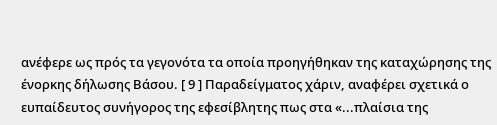ανέφερε ως πρός τα γεγονότα τα οποία προηγήθηκαν της καταχώρησης της ένορκης δήλωσης Βάσου. [ 9 ] Παραδείγματος χάριν, αναφέρει σχετικά ο ευπαίδευτος συνήγορος της εφεσίβλητης πως στα «...πλαίσια της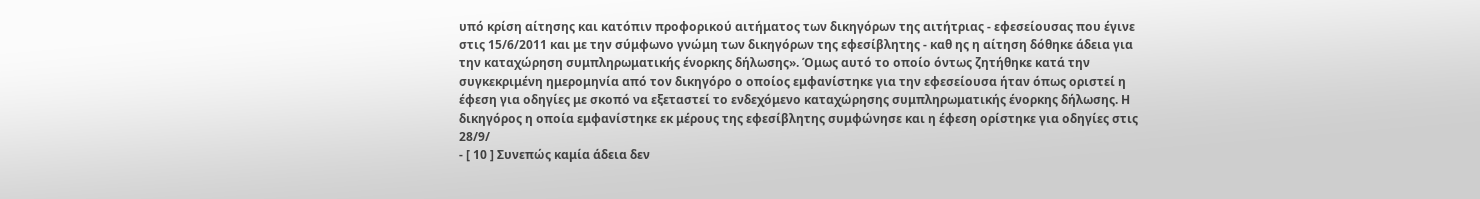υπό κρίση αίτησης και κατόπιν προφορικού αιτήματος των δικηγόρων της αιτήτριας - εφεσείουσας που έγινε στις 15/6/2011 και με την σύμφωνο γνώμη των δικηγόρων της εφεσίβλητης - καθ ης η αίτηση δόθηκε άδεια για την καταχώρηση συμπληρωματικής ένορκης δήλωσης». Όμως αυτό το οποίο όντως ζητήθηκε κατά την συγκεκριμένη ημερομηνία από τον δικηγόρο ο οποίος εμφανίστηκε για την εφεσείουσα ήταν όπως οριστεί η έφεση για οδηγίες με σκοπό να εξεταστεί το ενδεχόμενο καταχώρησης συμπληρωματικής ένορκης δήλωσης. Η δικηγόρος η οποία εμφανίστηκε εκ μέρους της εφεσίβλητης συμφώνησε και η έφεση ορίστηκε για οδηγίες στις 28/9/
- [ 10 ] Συνεπώς καμία άδεια δεν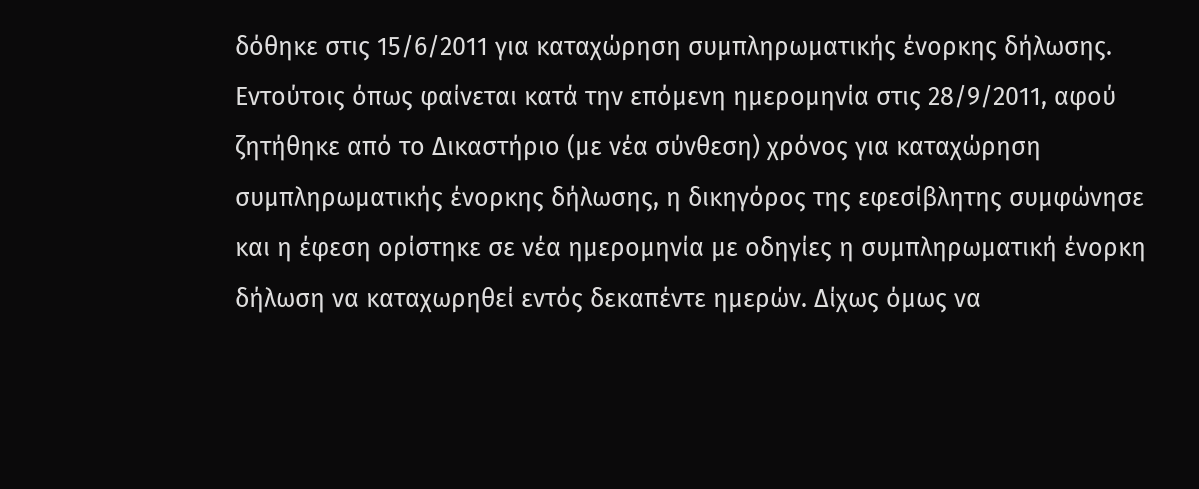δόθηκε στις 15/6/2011 για καταχώρηση συμπληρωματικής ένορκης δήλωσης. Εντούτοις όπως φαίνεται κατά την επόμενη ημερομηνία στις 28/9/2011, αφού ζητήθηκε από το Δικαστήριο (με νέα σύνθεση) χρόνος για καταχώρηση συμπληρωματικής ένορκης δήλωσης, η δικηγόρος της εφεσίβλητης συμφώνησε και η έφεση ορίστηκε σε νέα ημερομηνία με οδηγίες η συμπληρωματική ένορκη δήλωση να καταχωρηθεί εντός δεκαπέντε ημερών. Δίχως όμως να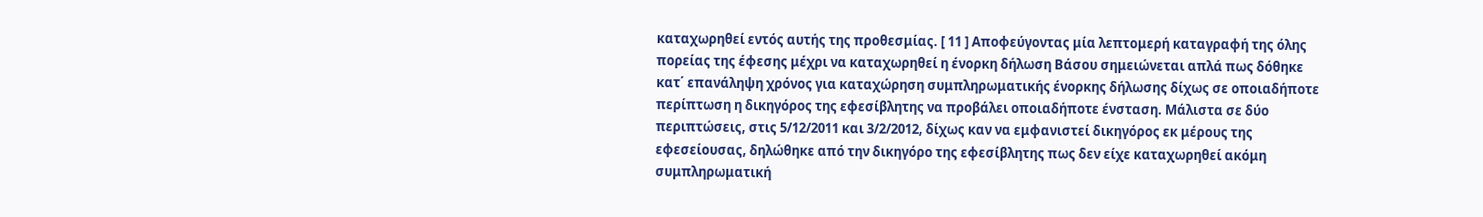καταχωρηθεί εντός αυτής της προθεσμίας. [ 11 ] Αποφεύγοντας μία λεπτομερή καταγραφή της όλης πορείας της έφεσης μέχρι να καταχωρηθεί η ένορκη δήλωση Βάσου σημειώνεται απλά πως δόθηκε κατ΄ επανάληψη χρόνος για καταχώρηση συμπληρωματικής ένορκης δήλωσης δίχως σε οποιαδήποτε περίπτωση η δικηγόρος της εφεσίβλητης να προβάλει οποιαδήποτε ένσταση. Μάλιστα σε δύο περιπτώσεις, στις 5/12/2011 και 3/2/2012, δίχως καν να εμφανιστεί δικηγόρος εκ μέρους της εφεσείουσας, δηλώθηκε από την δικηγόρο της εφεσίβλητης πως δεν είχε καταχωρηθεί ακόμη συμπληρωματική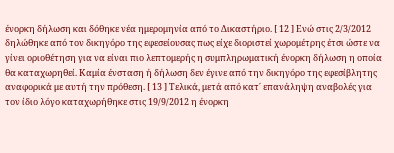ένορκη δήλωση και δόθηκε νέα ημερομηνία από το Δικαστήριο. [ 12 ] Ενώ στις 2/3/2012 δηλώθηκε από τον δικηγόρο της εφεσείουσας πως είχε διοριστεί χωρομέτρης έτσι ώστε να γίνει οριοθέτηση για να είναι πιο λεπτομερής η συμπληρωματική ένορκη δήλωση η οποία θα καταχωρηθεί. Καμία ένσταση ή δήλωση δεν έγινε από την δικηγόρο της εφεσίβλητης αναφορικά με αυτή την πρόθεση. [ 13 ] Τελικά, μετά από κατ΄ επανάληψη αναβολές για τον ίδιο λόγο καταχωρήθηκε στις 19/9/2012 η ένορκη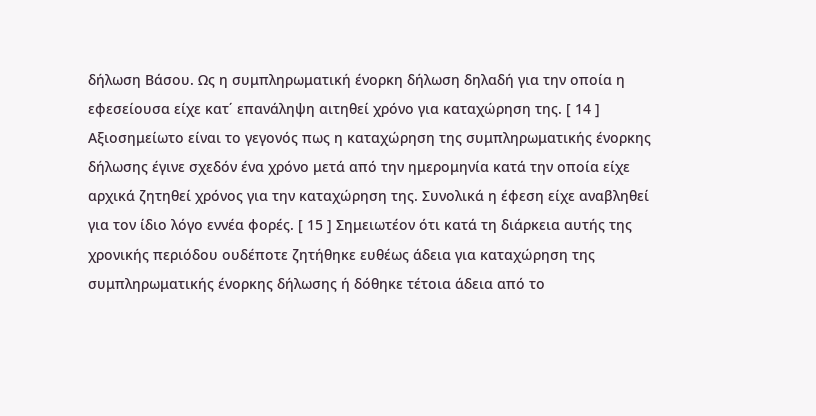δήλωση Βάσου. Ως η συμπληρωματική ένορκη δήλωση δηλαδή για την οποία η εφεσείουσα είχε κατ΄ επανάληψη αιτηθεί χρόνο για καταχώρηση της. [ 14 ] Αξιοσημείωτο είναι το γεγονός πως η καταχώρηση της συμπληρωματικής ένορκης δήλωσης έγινε σχεδόν ένα χρόνο μετά από την ημερομηνία κατά την οποία είχε αρχικά ζητηθεί χρόνος για την καταχώρηση της. Συνολικά η έφεση είχε αναβληθεί για τον ίδιο λόγο εννέα φορές. [ 15 ] Σημειωτέον ότι κατά τη διάρκεια αυτής της χρονικής περιόδου ουδέποτε ζητήθηκε ευθέως άδεια για καταχώρηση της συμπληρωματικής ένορκης δήλωσης ή δόθηκε τέτοια άδεια από το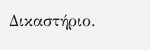Δικαστήριο.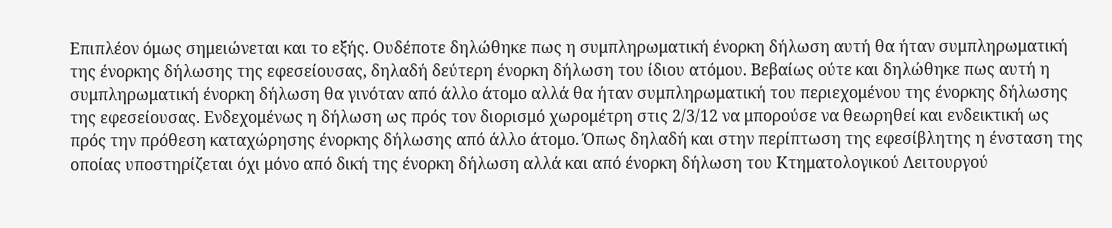Επιπλέον όμως σημειώνεται και το εξής. Ουδέποτε δηλώθηκε πως η συμπληρωματική ένορκη δήλωση αυτή θα ήταν συμπληρωματική της ένορκης δήλωσης της εφεσείουσας, δηλαδή δεύτερη ένορκη δήλωση του ίδιου ατόμου. Βεβαίως ούτε και δηλώθηκε πως αυτή η συμπληρωματική ένορκη δήλωση θα γινόταν από άλλο άτομο αλλά θα ήταν συμπληρωματική του περιεχομένου της ένορκης δήλωσης της εφεσείουσας. Ενδεχομένως η δήλωση ως πρός τον διορισμό χωρομέτρη στις 2/3/12 να μπορούσε να θεωρηθεί και ενδεικτική ως πρός την πρόθεση καταχώρησης ένορκης δήλωσης από άλλο άτομο. Όπως δηλαδή και στην περίπτωση της εφεσίβλητης η ένσταση της οποίας υποστηρίζεται όχι μόνο από δική της ένορκη δήλωση αλλά και από ένορκη δήλωση του Κτηματολογικού Λειτουργού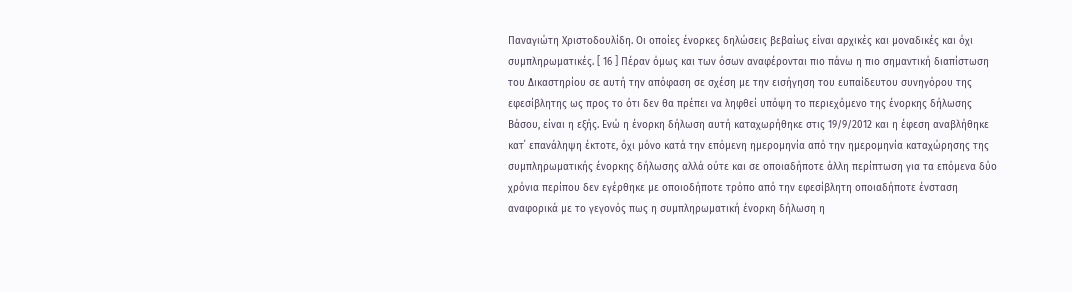Παναγιώτη Χριστοδουλίδη. Οι οποίες ένορκες δηλώσεις βεβαίως είναι αρχικές και μοναδικές και όχι συμπληρωματικές. [ 16 ] Πέραν όμως και των όσων αναφέρονται πιο πάνω η πιο σημαντική διαπίστωση του Δικαστηρίου σε αυτή την απόφαση σε σχέση με την εισήγηση του ευπαίδευτου συνηγόρου της εφεσίβλητης ως προς το ότι δεν θα πρέπει να ληφθεί υπόψη το περιεχόμενο της ένορκης δήλωσης Βάσου, είναι η εξής. Ενώ η ένορκη δήλωση αυτή καταχωρήθηκε στις 19/9/2012 και η έφεση αναβλήθηκε κατ΄ επανάληψη έκτοτε, όχι μόνο κατά την επόμενη ημερομηνία από την ημερομηνία καταχώρησης της συμπληρωματικής ένορκης δήλωσης αλλά ούτε και σε οποιαδήποτε άλλη περίπτωση για τα επόμενα δύο χρόνια περίπου δεν εγέρθηκε με οποιοδήποτε τρόπο από την εφεσίβλητη οποιαδήποτε ένσταση αναφορικά με το γεγονός πως η συμπληρωματική ένορκη δήλωση η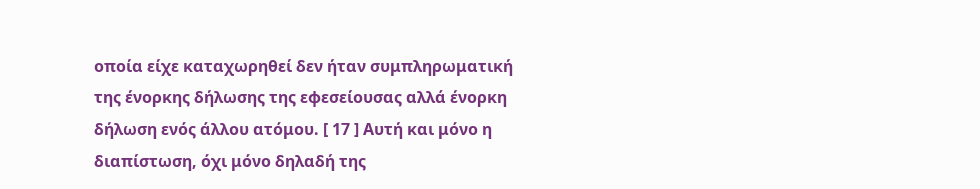οποία είχε καταχωρηθεί δεν ήταν συμπληρωματική της ένορκης δήλωσης της εφεσείουσας αλλά ένορκη δήλωση ενός άλλου ατόμου. [ 17 ] Αυτή και μόνο η διαπίστωση, όχι μόνο δηλαδή της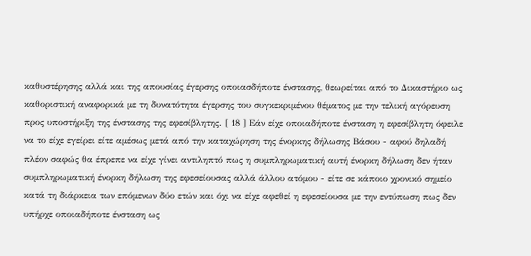καθυστέρησης αλλά και της απουσίας έγερσης οποιασδήποτε ένστασης, θεωρείται από το Δικαστήριο ως καθοριστική αναφορικά με τη δυνατότητα έγερσης του συγκεκριμένου θέματος με την τελική αγόρευση προς υποστήριξη της ένστασης της εφεσίβλητης. [ 18 ] Εάν είχε οποιαδήποτε ένσταση η εφεσίβλητη όφειλε να το είχε εγείρει είτε αμέσως μετά από την καταχώρηση της ένορκης δήλωσης Βάσου - αφού δηλαδή πλέον σαφώς θα έπρεπε να είχε γίνει αντιληπτό πως η συμπληρωματική αυτή ένορκη δήλωση δεν ήταν συμπληρωματική ένορκη δήλωση της εφεσείουσας αλλά άλλου ατόμου - είτε σε κάποιο χρονικό σημείο κατά τη διάρκεια των επόμενων δύο ετών και όχι να είχε αφεθεί η εφεσείουσα με την εντύπωση πως δεν υπήρχε οποιαδήποτε ένσταση ως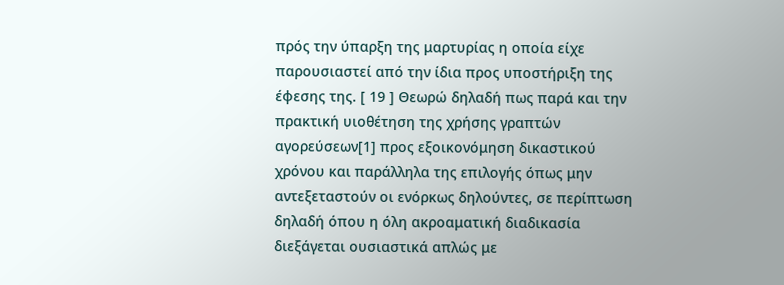πρός την ύπαρξη της μαρτυρίας η οποία είχε παρουσιαστεί από την ίδια προς υποστήριξη της έφεσης της. [ 19 ] Θεωρώ δηλαδή πως παρά και την πρακτική υιοθέτηση της χρήσης γραπτών αγορεύσεων[1] προς εξοικονόμηση δικαστικού χρόνου και παράλληλα της επιλογής όπως μην αντεξεταστούν οι ενόρκως δηλούντες, σε περίπτωση δηλαδή όπου η όλη ακροαματική διαδικασία διεξάγεται ουσιαστικά απλώς με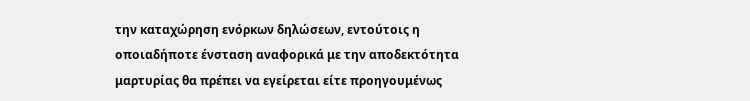την καταχώρηση ενόρκων δηλώσεων, εντούτοις η οποιαδήποτε ένσταση αναφορικά με την αποδεκτότητα μαρτυρίας θα πρέπει να εγείρεται είτε προηγουμένως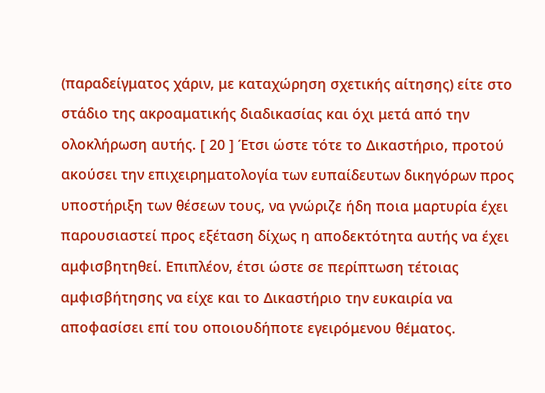(παραδείγματος χάριν, με καταχώρηση σχετικής αίτησης) είτε στο στάδιο της ακροαματικής διαδικασίας και όχι μετά από την ολοκλήρωση αυτής. [ 20 ] Έτσι ώστε τότε το Δικαστήριο, προτού ακούσει την επιχειρηματολογία των ευπαίδευτων δικηγόρων προς υποστήριξη των θέσεων τους, να γνώριζε ήδη ποια μαρτυρία έχει παρουσιαστεί προς εξέταση δίχως η αποδεκτότητα αυτής να έχει αμφισβητηθεί. Επιπλέον, έτσι ώστε σε περίπτωση τέτοιας αμφισβήτησης να είχε και το Δικαστήριο την ευκαιρία να αποφασίσει επί του οποιουδήποτε εγειρόμενου θέματος.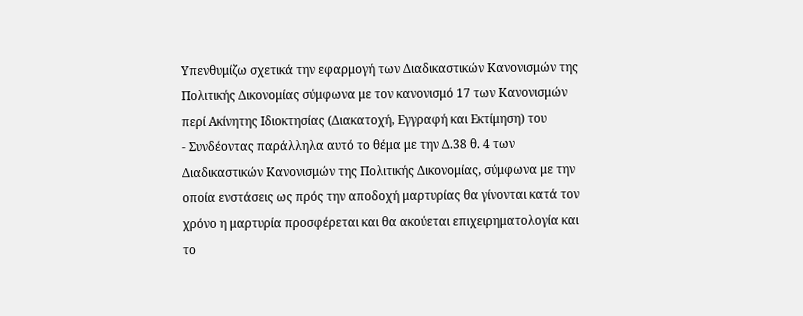Υπενθυμίζω σχετικά την εφαρμογή των Διαδικαστικών Κανονισμών της Πολιτικής Δικονομίας σύμφωνα με τον κανονισμό 17 των Κανονισμών περί Ακίνητης Ιδιοκτησίας (Διακατοχή, Εγγραφή και Εκτίμηση) του
- Συνδέοντας παράλληλα αυτό το θέμα με την Δ.38 θ. 4 των Διαδικαστικών Κανονισμών της Πολιτικής Δικονομίας, σύμφωνα με την οποία ενστάσεις ως πρός την αποδοχή μαρτυρίας θα γίνονται κατά τον χρόνο η μαρτυρία προσφέρεται και θα ακούεται επιχειρηματολογία και το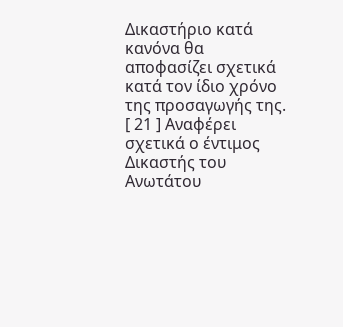Δικαστήριο κατά κανόνα θα αποφασίζει σχετικά κατά τον ίδιο χρόνο της προσαγωγής της. [ 21 ] Αναφέρει σχετικά ο έντιμος Δικαστής του Ανωτάτου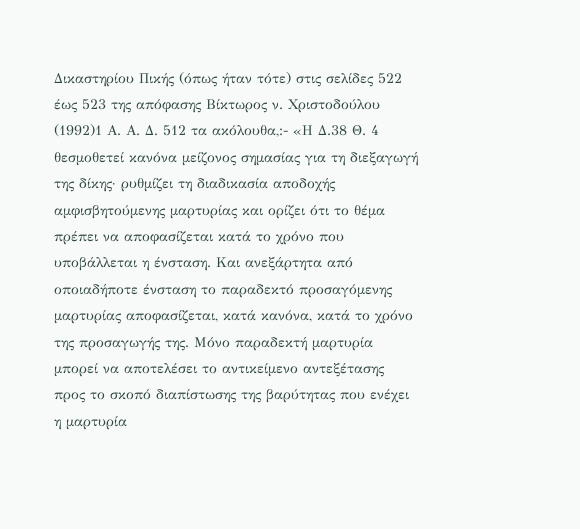Δικαστηρίου Πικής (όπως ήταν τότε) στις σελίδες 522 έως 523 της απόφασης Βίκτωρος ν. Χριστοδούλου
(1992)1 Α. Α. Δ. 512 τα ακόλουθα,:- «Η Δ.38 Θ. 4 θεσμοθετεί κανόνα μείζονος σημασίας για τη διεξαγωγή της δίκης· ρυθμίζει τη διαδικασία αποδοχής αμφισβητούμενης μαρτυρίας και ορίζει ότι το θέμα πρέπει να αποφασίζεται κατά το χρόνο που υποβάλλεται η ένσταση. Και ανεξάρτητα από οποιαδήποτε ένσταση το παραδεκτό προσαγόμενης μαρτυρίας αποφασίζεται, κατά κανόνα, κατά το χρόνο της προσαγωγής της. Μόνο παραδεκτή μαρτυρία μπορεί να αποτελέσει το αντικείμενο αντεξέτασης προς το σκοπό διαπίστωσης της βαρύτητας που ενέχει η μαρτυρία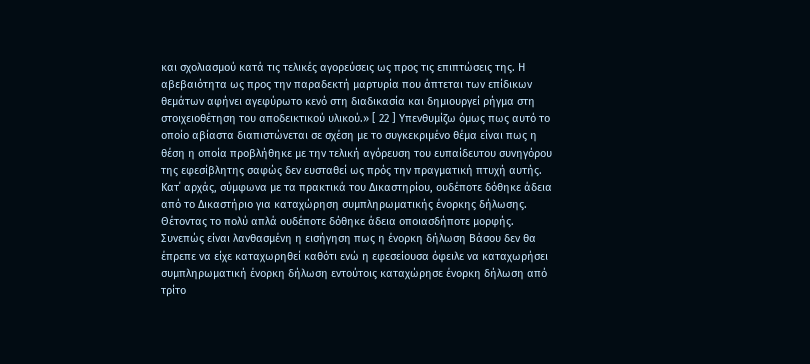και σχολιασμού κατά τις τελικές αγορεύσεις ως προς τις επιπτώσεις της. Η αβεβαιότητα ως προς την παραδεκτή μαρτυρία που άπτεται των επίδικων θεμάτων αφήνει αγεφύρωτο κενό στη διαδικασία και δημιουργεί ρήγμα στη στοιχειοθέτηση του αποδεικτικού υλικού.» [ 22 ] Υπενθυμίζω όμως πως αυτό το οποίο αβίαστα διαπιστώνεται σε σχέση με το συγκεκριμένο θέμα είναι πως η θέση η οποία προβλήθηκε με την τελική αγόρευση του ευπαίδευτου συνηγόρου της εφεσίβλητης σαφώς δεν ευσταθεί ως πρός την πραγματική πτυχή αυτής. Κατ΄ αρχάς, σύμφωνα με τα πρακτικά του Δικαστηρίου, ουδέποτε δόθηκε άδεια από το Δικαστήριο για καταχώρηση συμπληρωματικής ένορκης δήλωσης. Θέτοντας το πολύ απλά ουδέποτε δόθηκε άδεια οποιασδήποτε μορφής. Συνεπώς είναι λανθασμένη η εισήγηση πως η ένορκη δήλωση Βάσου δεν θα έπρεπε να είχε καταχωρηθεί καθότι ενώ η εφεσείουσα όφειλε να καταχωρήσει συμπληρωματική ένορκη δήλωση εντούτοις καταχώρησε ένορκη δήλωση από τρίτο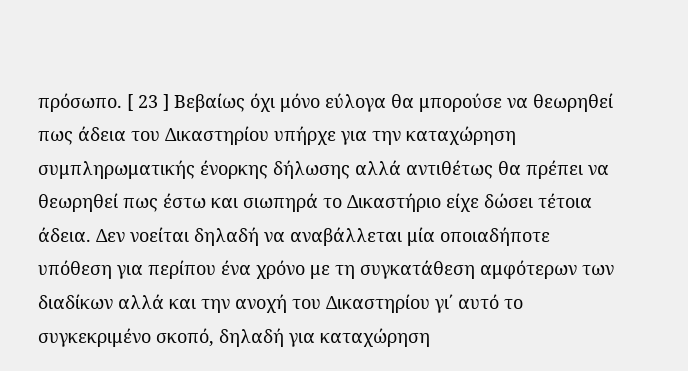πρόσωπο. [ 23 ] Βεβαίως όχι μόνο εύλογα θα μπορούσε να θεωρηθεί πως άδεια του Δικαστηρίου υπήρχε για την καταχώρηση συμπληρωματικής ένορκης δήλωσης αλλά αντιθέτως θα πρέπει να θεωρηθεί πως έστω και σιωπηρά το Δικαστήριο είχε δώσει τέτοια άδεια. Δεν νοείται δηλαδή να αναβάλλεται μία οποιαδήποτε υπόθεση για περίπου ένα χρόνο με τη συγκατάθεση αμφότερων των διαδίκων αλλά και την ανοχή του Δικαστηρίου γι΄ αυτό το συγκεκριμένο σκοπό, δηλαδή για καταχώρηση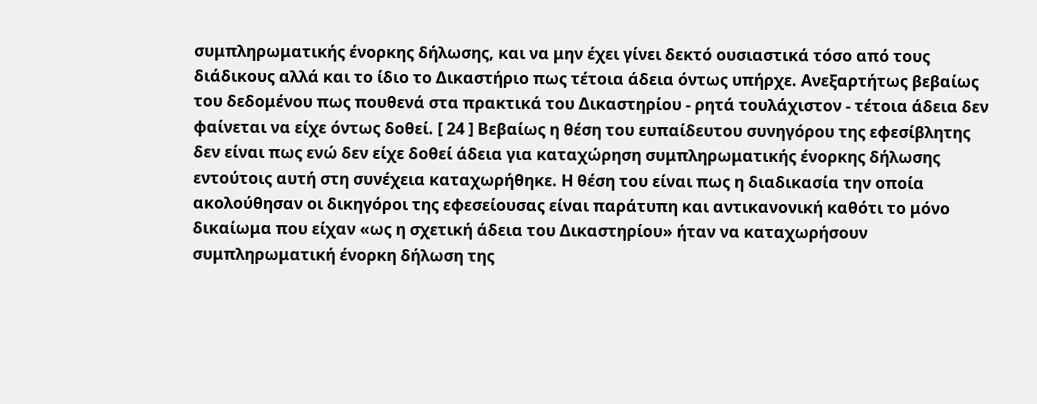συμπληρωματικής ένορκης δήλωσης, και να μην έχει γίνει δεκτό ουσιαστικά τόσο από τους διάδικους αλλά και το ίδιο το Δικαστήριο πως τέτοια άδεια όντως υπήρχε. Ανεξαρτήτως βεβαίως του δεδομένου πως πουθενά στα πρακτικά του Δικαστηρίου - ρητά τουλάχιστον - τέτοια άδεια δεν φαίνεται να είχε όντως δοθεί. [ 24 ] Βεβαίως η θέση του ευπαίδευτου συνηγόρου της εφεσίβλητης δεν είναι πως ενώ δεν είχε δοθεί άδεια για καταχώρηση συμπληρωματικής ένορκης δήλωσης εντούτοις αυτή στη συνέχεια καταχωρήθηκε. Η θέση του είναι πως η διαδικασία την οποία ακολούθησαν οι δικηγόροι της εφεσείουσας είναι παράτυπη και αντικανονική καθότι το μόνο δικαίωμα που είχαν «ως η σχετική άδεια του Δικαστηρίου» ήταν να καταχωρήσουν συμπληρωματική ένορκη δήλωση της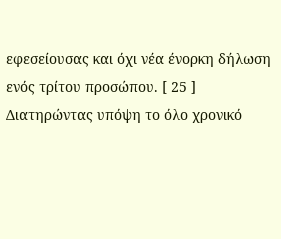εφεσείουσας και όχι νέα ένορκη δήλωση ενός τρίτου προσώπου. [ 25 ] Διατηρώντας υπόψη το όλο χρονικό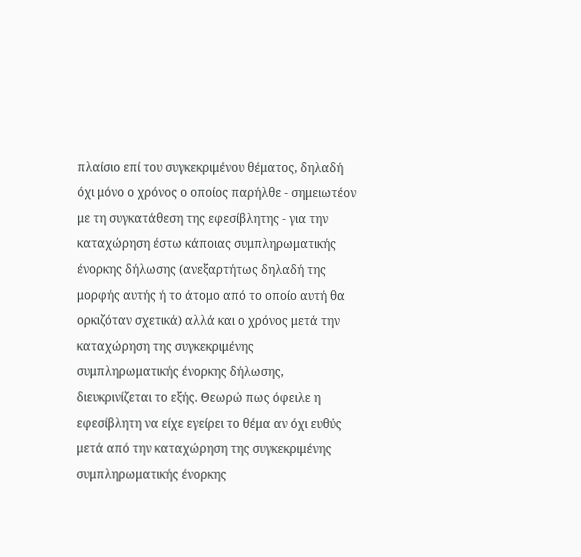πλαίσιο επί του συγκεκριμένου θέματος, δηλαδή όχι μόνο ο χρόνος ο οποίος παρήλθε - σημειωτέον με τη συγκατάθεση της εφεσίβλητης - για την καταχώρηση έστω κάποιας συμπληρωματικής ένορκης δήλωσης (ανεξαρτήτως δηλαδή της μορφής αυτής ή το άτομο από το οποίο αυτή θα ορκιζόταν σχετικά) αλλά και ο χρόνος μετά την καταχώρηση της συγκεκριμένης συμπληρωματικής ένορκης δήλωσης, διευκρινίζεται το εξής. Θεωρώ πως όφειλε η εφεσίβλητη να είχε εγείρει το θέμα αν όχι ευθύς μετά από την καταχώρηση της συγκεκριμένης συμπληρωματικής ένορκης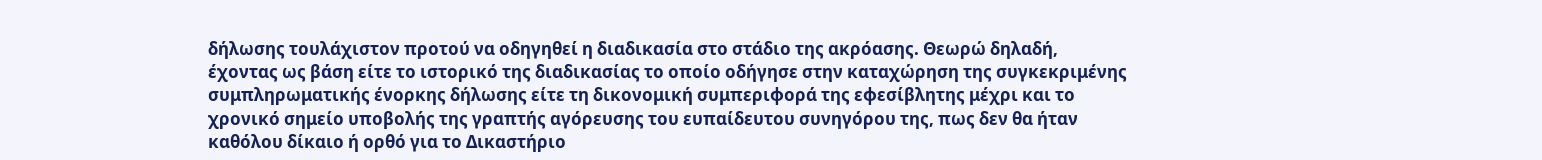δήλωσης τουλάχιστον προτού να οδηγηθεί η διαδικασία στο στάδιο της ακρόασης. Θεωρώ δηλαδή, έχοντας ως βάση είτε το ιστορικό της διαδικασίας το οποίο οδήγησε στην καταχώρηση της συγκεκριμένης συμπληρωματικής ένορκης δήλωσης είτε τη δικονομική συμπεριφορά της εφεσίβλητης μέχρι και το χρονικό σημείο υποβολής της γραπτής αγόρευσης του ευπαίδευτου συνηγόρου της, πως δεν θα ήταν καθόλου δίκαιο ή ορθό για το Δικαστήριο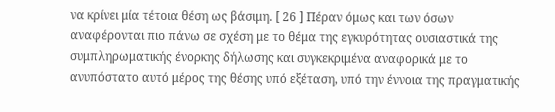να κρίνει μία τέτοια θέση ως βάσιμη. [ 26 ] Πέραν όμως και των όσων αναφέρονται πιο πάνω σε σχέση με το θέμα της εγκυρότητας ουσιαστικά της συμπληρωματικής ένορκης δήλωσης και συγκεκριμένα αναφορικά με το ανυπόστατο αυτό μέρος της θέσης υπό εξέταση, υπό την έννοια της πραγματικής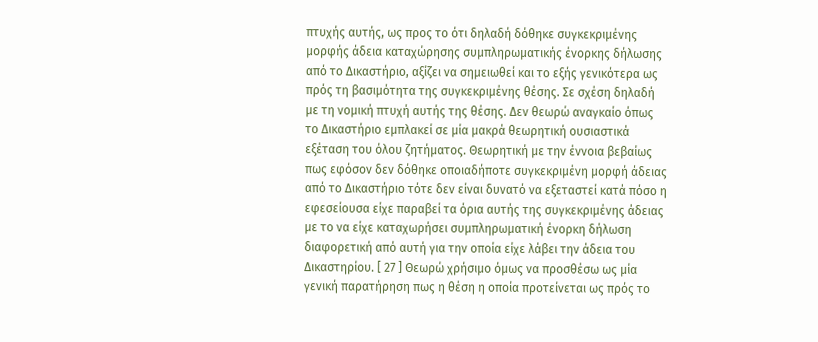πτυχής αυτής, ως προς το ότι δηλαδή δόθηκε συγκεκριμένης μορφής άδεια καταχώρησης συμπληρωματικής ένορκης δήλωσης από το Δικαστήριο, αξίζει να σημειωθεί και το εξής γενικότερα ως πρός τη βασιμότητα της συγκεκριμένης θέσης. Σε σχέση δηλαδή με τη νομική πτυχή αυτής της θέσης. Δεν θεωρώ αναγκαίο όπως το Δικαστήριο εμπλακεί σε μία μακρά θεωρητική ουσιαστικά εξέταση του όλου ζητήματος. Θεωρητική με την έννοια βεβαίως πως εφόσον δεν δόθηκε οποιαδήποτε συγκεκριμένη μορφή άδειας από το Δικαστήριο τότε δεν είναι δυνατό να εξεταστεί κατά πόσο η εφεσείουσα είχε παραβεί τα όρια αυτής της συγκεκριμένης άδειας με το να είχε καταχωρήσει συμπληρωματική ένορκη δήλωση διαφορετική από αυτή για την οποία είχε λάβει την άδεια του Δικαστηρίου. [ 27 ] Θεωρώ χρήσιμο όμως να προσθέσω ως μία γενική παρατήρηση πως η θέση η οποία προτείνεται ως πρός το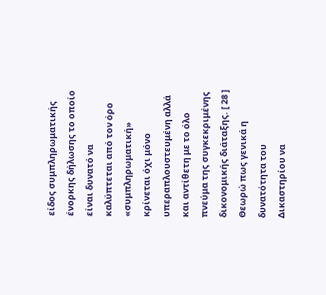είδος συμπληρωματικής ένορκης δήλωσης το οποίο είναι δυνατό να καλύπτεται από τον όρο «συμπληρωματική» κρίνεται όχι μόνο υπεραπλουστευμένη αλλά και αντίθετη με το όλο πνεύμα της συγκεκριμένης δικονομικής διάταξης. [ 28 ] Θεωρώ πως γενικά η δυνατότητα του Δικαστηρίου να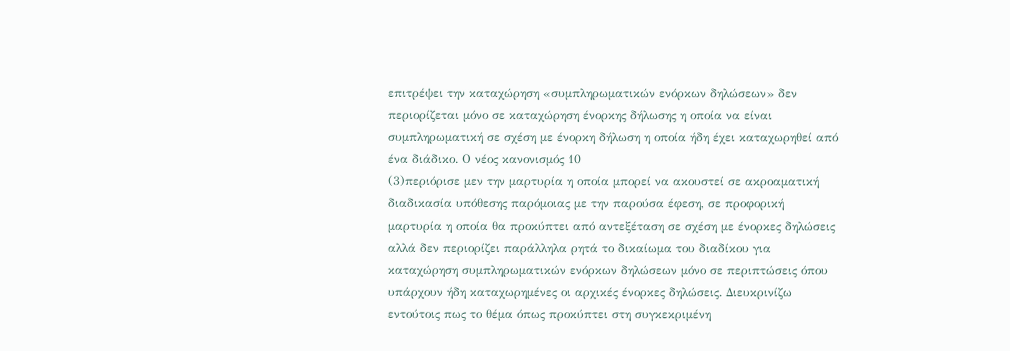επιτρέψει την καταχώρηση «συμπληρωματικών ενόρκων δηλώσεων» δεν περιορίζεται μόνο σε καταχώρηση ένορκης δήλωσης η οποία να είναι συμπληρωματική σε σχέση με ένορκη δήλωση η οποία ήδη έχει καταχωρηθεί από ένα διάδικο. Ο νέος κανονισμός 10
(3)περιόρισε μεν την μαρτυρία η οποία μπορεί να ακουστεί σε ακροαματική διαδικασία υπόθεσης παρόμοιας με την παρούσα έφεση, σε προφορική μαρτυρία η οποία θα προκύπτει από αντεξέταση σε σχέση με ένορκες δηλώσεις αλλά δεν περιορίζει παράλληλα ρητά το δικαίωμα του διαδίκου για καταχώρηση συμπληρωματικών ενόρκων δηλώσεων μόνο σε περιπτώσεις όπου υπάρχουν ήδη καταχωρημένες οι αρχικές ένορκες δηλώσεις. Διευκρινίζω εντούτοις πως το θέμα όπως προκύπτει στη συγκεκριμένη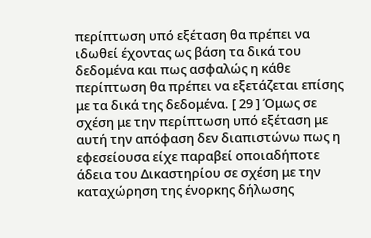περίπτωση υπό εξέταση θα πρέπει να ιδωθεί έχοντας ως βάση τα δικά του δεδομένα και πως ασφαλώς η κάθε περίπτωση θα πρέπει να εξετάζεται επίσης με τα δικά της δεδομένα. [ 29 ] Όμως σε σχέση με την περίπτωση υπό εξέταση με αυτή την απόφαση δεν διαπιστώνω πως η εφεσείουσα είχε παραβεί οποιαδήποτε άδεια του Δικαστηρίου σε σχέση με την καταχώρηση της ένορκης δήλωσης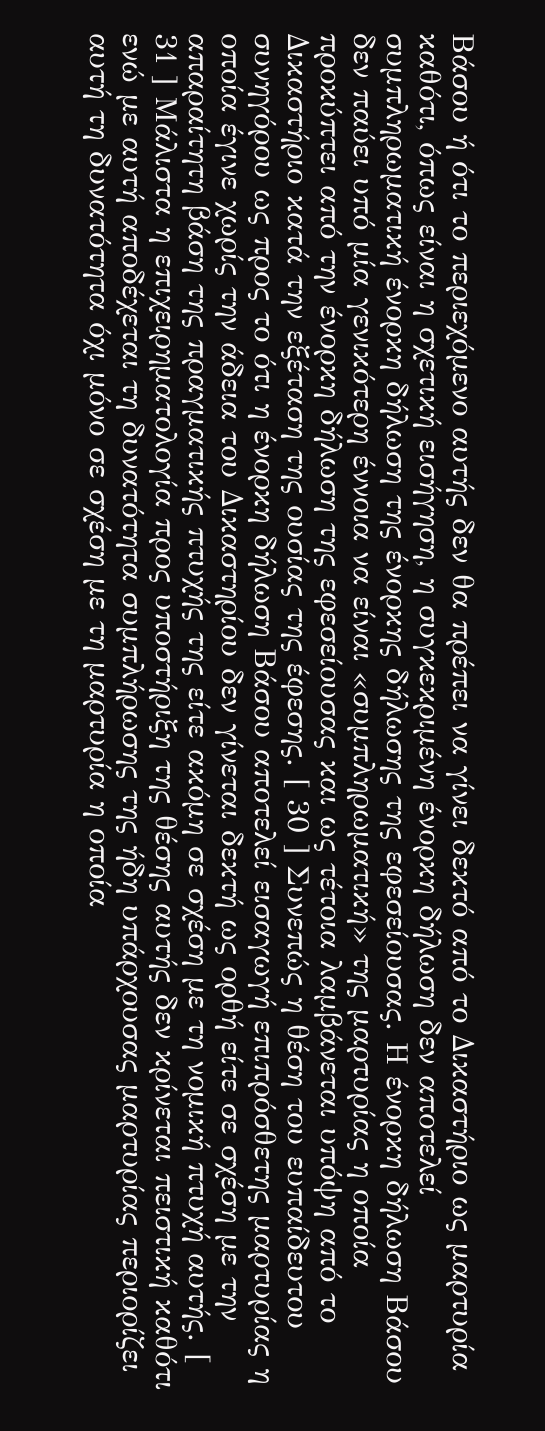Βάσου ή ότι το περιεχόμενο αυτής δεν θα πρέπει να γίνει δεκτό από το Δικαστήριο ως μαρτυρία καθότι, όπως είναι η σχετική εισήγηση, η συγκεκριμένη ένορκη δήλωση δεν αποτελεί συμπληρωματική ένορκη δήλωση της ένορκης δήλωσης της εφεσείουσας. Η ένορκη δήλωση Βάσου δεν παύει υπό μία γενικότερη έννοια να είναι «συμπληρωματική» της μαρτυρίας η οποία προκύπτει από την ένορκη δήλωση της εφεσείουσας και ως τέτοια λαμβάνεται υπόψη από το Δικαστήριο κατά την εξέταση της ουσίας της έφεσης. [ 30 ] Συνεπώς η θέση του ευπαίδευτου συνηγόρου ως προς το ότι η ένορκη δήλωση Βάσου αποτελεί εισαγωγή επιπρόσθετης μαρτυρίας η οποία έγινε χωρίς την άδεια του Δικαστηρίου δεν γίνεται δεκτή ως ορθή είτε σε σχέση με την απαραίτητη βάση της πραγματικής πτυχής της είτε ακόμη σε σχέση με τη νομική πτυχή αυτής. [ 31 ] Μάλιστα η επιχειρηματολογία προς υποστήριξη της θέσης αυτής δεν κρίνεται πειστική καθότι ενώ με αυτή αποδέχεται τη δυνατότητα συμπλήρωσης της ήδη υπάρχουσας μαρτυρίας περιορίζει αυτή τη δυνατότητα όχι μόνο σε σχέση με τη μαρτυρία η οποία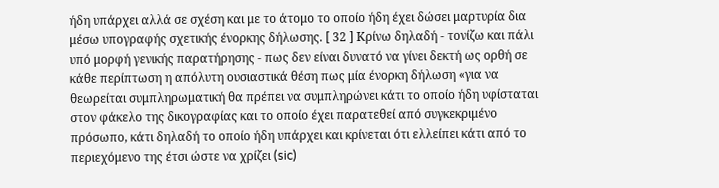ήδη υπάρχει αλλά σε σχέση και με το άτομο το οποίο ήδη έχει δώσει μαρτυρία δια μέσω υπογραφής σχετικής ένορκης δήλωσης. [ 32 ] Κρίνω δηλαδή - τονίζω και πάλι υπό μορφή γενικής παρατήρησης - πως δεν είναι δυνατό να γίνει δεκτή ως ορθή σε κάθε περίπτωση η απόλυτη ουσιαστικά θέση πως μία ένορκη δήλωση «για να θεωρείται συμπληρωματική θα πρέπει να συμπληρώνει κάτι το οποίο ήδη υφίσταται στον φάκελο της δικογραφίας και το οποίο έχει παρατεθεί από συγκεκριμένο πρόσωπο, κάτι δηλαδή το οποίο ήδη υπάρχει και κρίνεται ότι ελλείπει κάτι από το περιεχόμενο της έτσι ώστε να χρίζει (sic)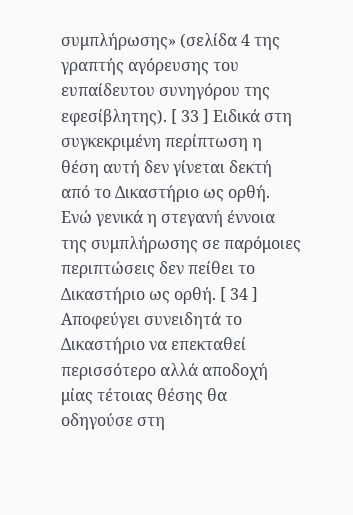συμπλήρωσης» (σελίδα 4 της γραπτής αγόρευσης του ευπαίδευτου συνηγόρου της εφεσίβλητης). [ 33 ] Ειδικά στη συγκεκριμένη περίπτωση η θέση αυτή δεν γίνεται δεκτή από το Δικαστήριο ως ορθή. Ενώ γενικά η στεγανή έννοια της συμπλήρωσης σε παρόμοιες περιπτώσεις δεν πείθει το Δικαστήριο ως ορθή. [ 34 ] Αποφεύγει συνειδητά το Δικαστήριο να επεκταθεί περισσότερο αλλά αποδοχή μίας τέτοιας θέσης θα οδηγούσε στη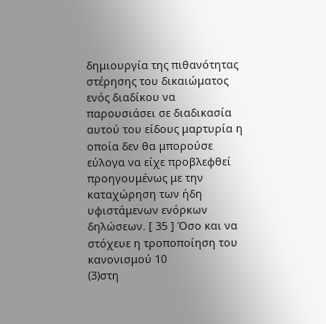δημιουργία της πιθανότητας στέρησης του δικαιώματος ενός διαδίκου να παρουσιάσει σε διαδικασία αυτού του είδους μαρτυρία η οποία δεν θα μπορούσε εύλογα να είχε προβλεφθεί προηγουμένως με την καταχώρηση των ήδη υφιστάμενων ενόρκων δηλώσεων. [ 35 ] Όσο και να στόχευε η τροποποίηση του κανονισμού 10
(3)στη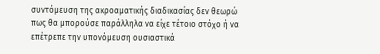συντόμευση της ακροαματικής διαδικασίας δεν θεωρώ πως θα μπορούσε παράλληλα να είχε τέτοιο στόχο ή να επέτρεπε την υπονόμευση ουσιαστικά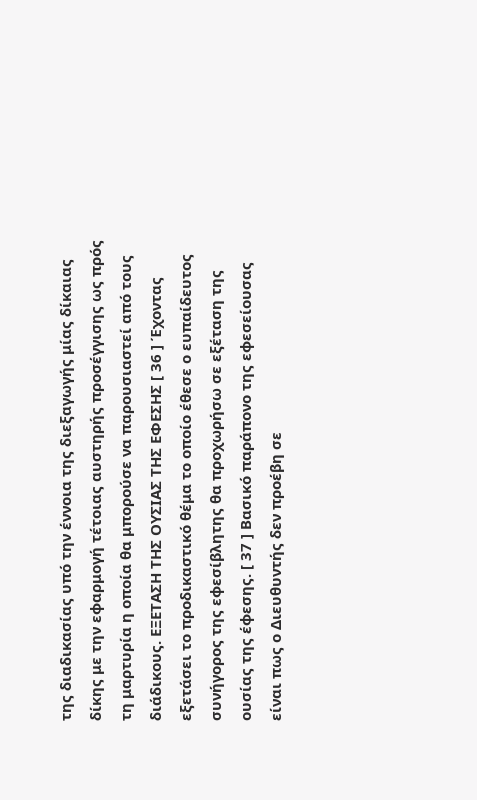της διαδικασίας υπό την έννοια της διεξαγωγής μίας δίκαιας δίκης με την εφαρμογή τέτοιας αυστηρής προσέγγισης ως πρός τη μαρτυρία η οποία θα μπορούσε να παρουσιαστεί από τους διάδικους. ΕΞΕΤΑΣΗ ΤΗΣ ΟΥΣΙΑΣ ΤΗΣ ΕΦΕΣΗΣ [ 36 ] Έχοντας εξετάσει το προδικαστικό θέμα το οποίο έθεσε ο ευπαίδευτος συνήγορος της εφεσίβλητης θα προχωρήσω σε εξέταση της ουσίας της έφεσης. [ 37 ] Βασικό παράπονο της εφεσείουσας είναι πως ο Διευθυντής δεν προέβη σε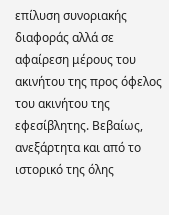επίλυση συνοριακής διαφοράς αλλά σε αφαίρεση μέρους του ακινήτου της προς όφελος του ακινήτου της εφεσίβλητης. Βεβαίως, ανεξάρτητα και από το ιστορικό της όλης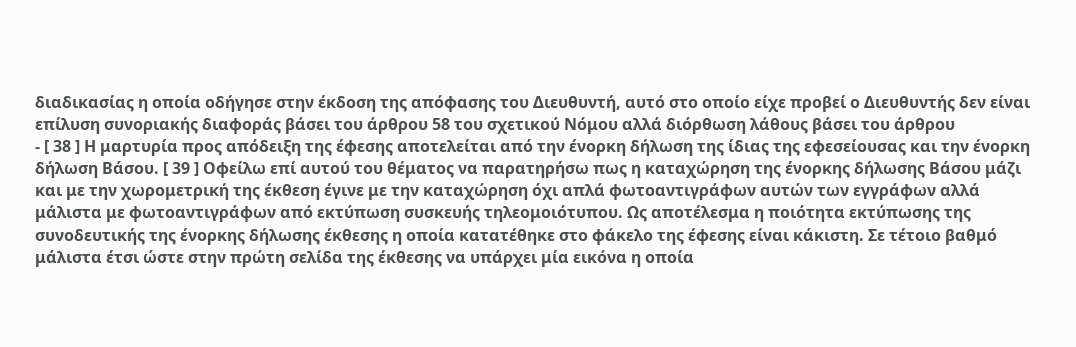διαδικασίας η οποία οδήγησε στην έκδοση της απόφασης του Διευθυντή, αυτό στο οποίο είχε προβεί ο Διευθυντής δεν είναι επίλυση συνοριακής διαφοράς βάσει του άρθρου 58 του σχετικού Νόμου αλλά διόρθωση λάθους βάσει του άρθρου
- [ 38 ] Η μαρτυρία προς απόδειξη της έφεσης αποτελείται από την ένορκη δήλωση της ίδιας της εφεσείουσας και την ένορκη δήλωση Βάσου. [ 39 ] Οφείλω επί αυτού του θέματος να παρατηρήσω πως η καταχώρηση της ένορκης δήλωσης Βάσου μάζι και με την χωρομετρική της έκθεση έγινε με την καταχώρηση όχι απλά φωτοαντιγράφων αυτών των εγγράφων αλλά μάλιστα με φωτοαντιγράφων από εκτύπωση συσκευής τηλεομοιότυπου. Ως αποτέλεσμα η ποιότητα εκτύπωσης της συνοδευτικής της ένορκης δήλωσης έκθεσης η οποία κατατέθηκε στο φάκελο της έφεσης είναι κάκιστη. Σε τέτοιο βαθμό μάλιστα έτσι ώστε στην πρώτη σελίδα της έκθεσης να υπάρχει μία εικόνα η οποία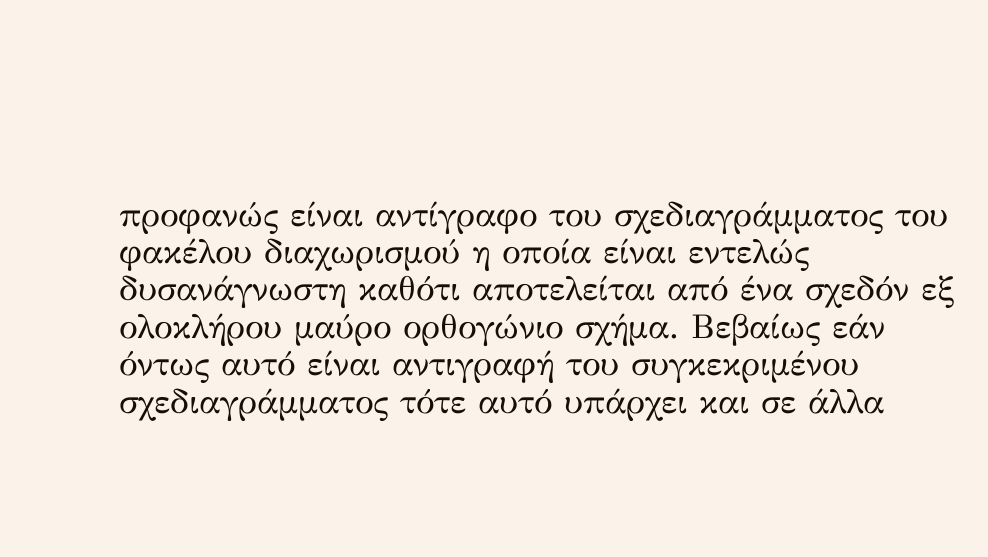προφανώς είναι αντίγραφο του σχεδιαγράμματος του φακέλου διαχωρισμού η οποία είναι εντελώς δυσανάγνωστη καθότι αποτελείται από ένα σχεδόν εξ ολοκλήρου μαύρο ορθογώνιο σχήμα. Βεβαίως εάν όντως αυτό είναι αντιγραφή του συγκεκριμένου σχεδιαγράμματος τότε αυτό υπάρχει και σε άλλα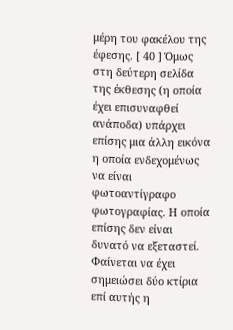μέρη του φακέλου της έφεσης. [ 40 ] Όμως στη δεύτερη σελίδα της έκθεσης (η οποία έχει επισυναφθεί ανάποδα) υπάρχει επίσης μια άλλη εικόνα η οποία ενδεχομένως να είναι φωτοαντίγραφο φωτογραφίας. Η οποία επίσης δεν είναι δυνατό να εξεταστεί. Φαίνεται να έχει σημειώσει δύο κτίρια επί αυτής η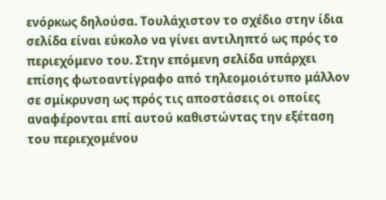ενόρκως δηλούσα. Τουλάχιστον το σχέδιο στην ίδια σελίδα είναι εύκολο να γίνει αντιληπτό ως πρός το περιεχόμενο του. Στην επόμενη σελίδα υπάρχει επίσης φωτοαντίγραφο από τηλεομοιότυπο μάλλον σε σμίκρυνση ως πρός τις αποστάσεις οι οποίες αναφέρονται επί αυτού καθιστώντας την εξέταση του περιεχομένου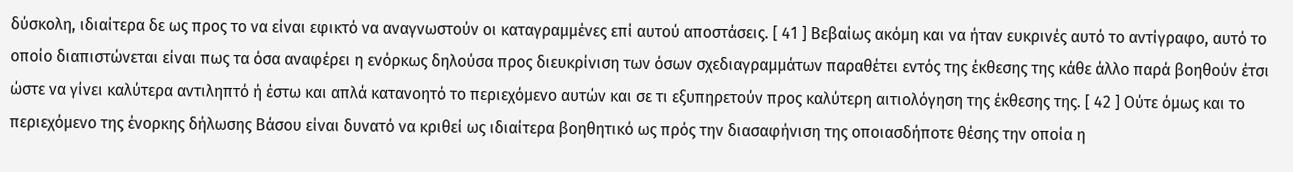δύσκολη, ιδιαίτερα δε ως προς το να είναι εφικτό να αναγνωστούν οι καταγραμμένες επί αυτού αποστάσεις. [ 41 ] Βεβαίως ακόμη και να ήταν ευκρινές αυτό το αντίγραφο, αυτό το οποίο διαπιστώνεται είναι πως τα όσα αναφέρει η ενόρκως δηλούσα προς διευκρίνιση των όσων σχεδιαγραμμάτων παραθέτει εντός της έκθεσης της κάθε άλλο παρά βοηθούν έτσι ώστε να γίνει καλύτερα αντιληπτό ή έστω και απλά κατανοητό το περιεχόμενο αυτών και σε τι εξυπηρετούν προς καλύτερη αιτιολόγηση της έκθεσης της. [ 42 ] Ούτε όμως και το περιεχόμενο της ένορκης δήλωσης Βάσου είναι δυνατό να κριθεί ως ιδιαίτερα βοηθητικό ως πρός την διασαφήνιση της οποιασδήποτε θέσης την οποία η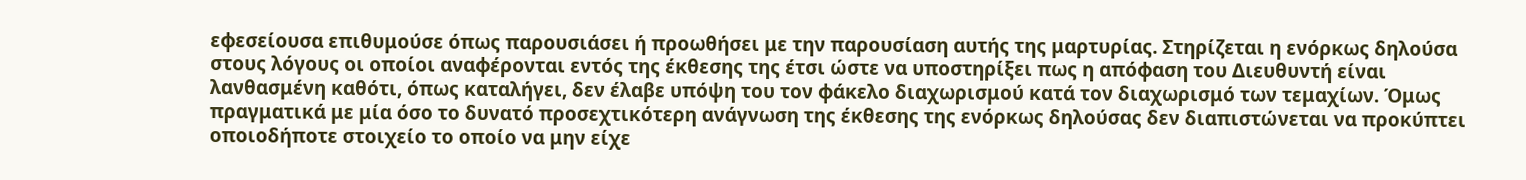εφεσείουσα επιθυμούσε όπως παρουσιάσει ή προωθήσει με την παρουσίαση αυτής της μαρτυρίας. Στηρίζεται η ενόρκως δηλούσα στους λόγους οι οποίοι αναφέρονται εντός της έκθεσης της έτσι ώστε να υποστηρίξει πως η απόφαση του Διευθυντή είναι λανθασμένη καθότι, όπως καταλήγει, δεν έλαβε υπόψη του τον φάκελο διαχωρισμού κατά τον διαχωρισμό των τεμαχίων. Όμως πραγματικά με μία όσο το δυνατό προσεχτικότερη ανάγνωση της έκθεσης της ενόρκως δηλούσας δεν διαπιστώνεται να προκύπτει οποιοδήποτε στοιχείο το οποίο να μην είχε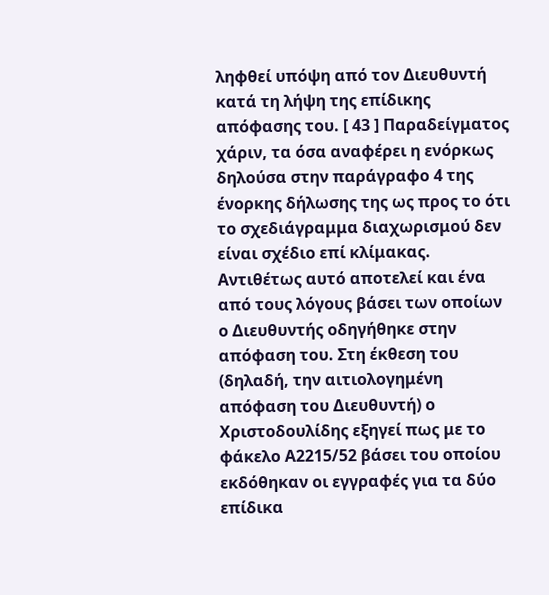ληφθεί υπόψη από τον Διευθυντή κατά τη λήψη της επίδικης απόφασης του. [ 43 ] Παραδείγματος χάριν, τα όσα αναφέρει η ενόρκως δηλούσα στην παράγραφο 4 της ένορκης δήλωσης της ως προς το ότι το σχεδιάγραμμα διαχωρισμού δεν είναι σχέδιο επί κλίμακας. Αντιθέτως αυτό αποτελεί και ένα από τους λόγους βάσει των οποίων ο Διευθυντής οδηγήθηκε στην απόφαση του. Στη έκθεση του (δηλαδή, την αιτιολογημένη απόφαση του Διευθυντή) ο Χριστοδουλίδης εξηγεί πως με το φάκελο Α2215/52 βάσει του οποίου εκδόθηκαν οι εγγραφές για τα δύο επίδικα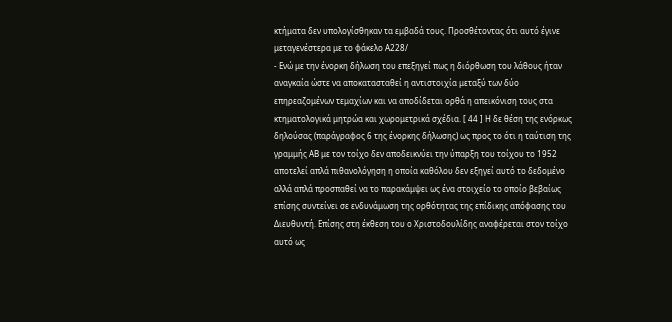κτήματα δεν υπολογίσθηκαν τα εμβαδά τους. Προσθέτοντας ότι αυτό έγινε μεταγενέστερα με το φάκελο Α228/
- Ενώ με την ένορκη δήλωση του επεξηγεί πως η διόρθωση του λάθους ήταν αναγκαία ώστε να αποκατασταθεί η αντιστοιχία μεταξύ των δύο επηρεαζομένων τεμαχίων και να αποδίδεται ορθά η απεικόνιση τους στα κτηματολογικά μητρώα και χωρομετρικά σχέδια. [ 44 ] Η δε θέση της ενόρκως δηλούσας (παράγραφος 6 της ένορκης δήλωσης) ως προς το ότι η ταύτιση της γραμμής ΑΒ με τον τοίχο δεν αποδεικνύει την ύπαρξη του τοίχου το 1952 αποτελεί απλά πιθανολόγηση η οποία καθόλου δεν εξηγεί αυτό το δεδομένο αλλά απλά προσπαθεί να το παρακάμψει ως ένα στοιχείο το οποίο βεβαίως επίσης συντείνει σε ενδυνάμωση της ορθότητας της επίδικης απόφασης του Διευθυντή. Επίσης στη έκθεση του ο Χριστοδουλίδης αναφέρεται στον τοίχο αυτό ως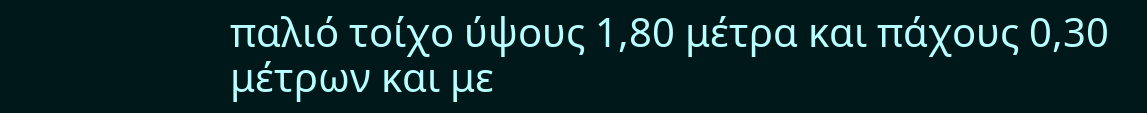παλιό τοίχο ύψους 1,80 μέτρα και πάχους 0,30 μέτρων και με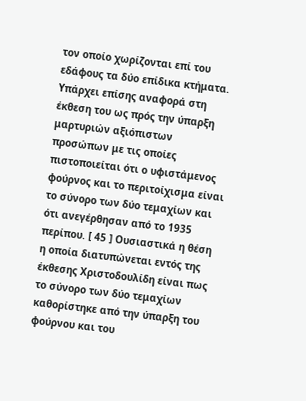τον οποίο χωρίζονται επί του εδάφους τα δύο επίδικα κτήματα. Υπάρχει επίσης αναφορά στη έκθεση του ως πρός την ύπαρξη μαρτυριών αξιόπιστων προσώπων με τις οποίες πιστοποιείται ότι ο υφιστάμενος φούρνος και το περιτοίχισμα είναι το σύνορο των δύο τεμαχίων και ότι ανεγέρθησαν από το 1935 περίπου. [ 45 ] Ουσιαστικά η θέση η οποία διατυπώνεται εντός της έκθεσης Χριστοδουλίδη είναι πως το σύνορο των δύο τεμαχίων καθορίστηκε από την ύπαρξη του φούρνου και του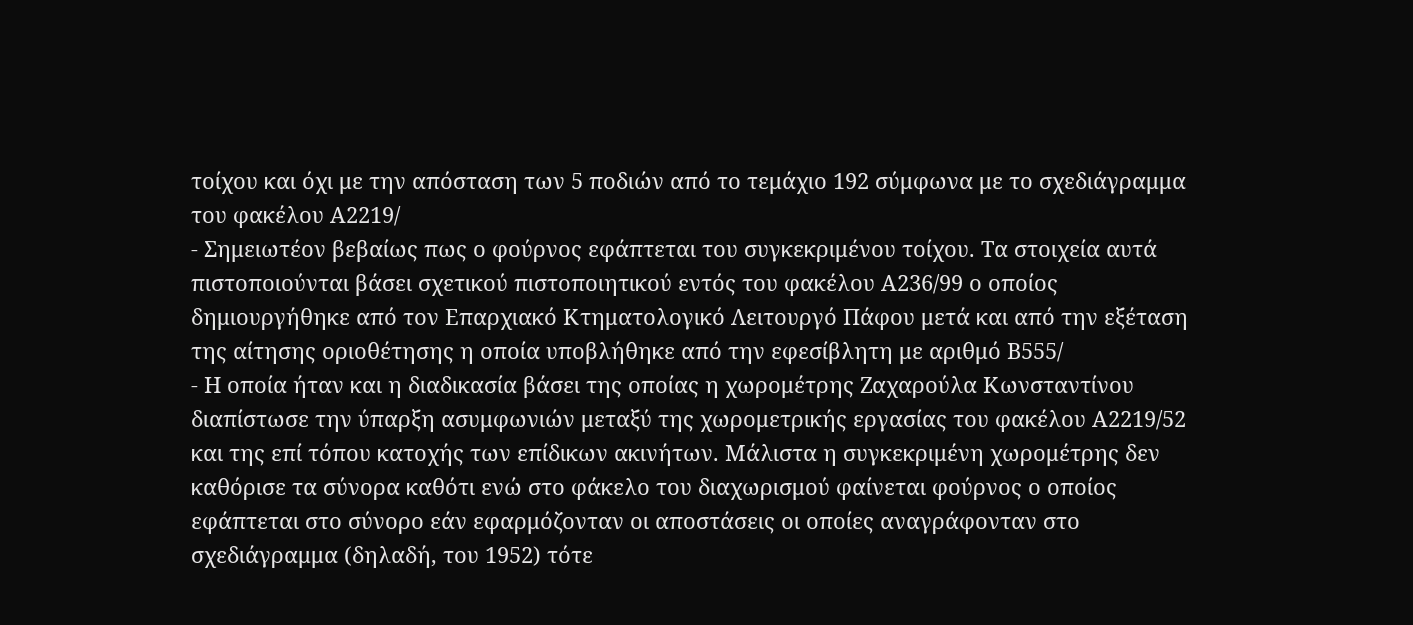τοίχου και όχι με την απόσταση των 5 ποδιών από το τεμάχιο 192 σύμφωνα με το σχεδιάγραμμα του φακέλου Α2219/
- Σημειωτέον βεβαίως πως ο φούρνος εφάπτεται του συγκεκριμένου τοίχου. Τα στοιχεία αυτά πιστοποιούνται βάσει σχετικού πιστοποιητικού εντός του φακέλου Α236/99 ο οποίος δημιουργήθηκε από τον Επαρχιακό Κτηματολογικό Λειτουργό Πάφου μετά και από την εξέταση της αίτησης οριοθέτησης η οποία υποβλήθηκε από την εφεσίβλητη με αριθμό Β555/
- Η οποία ήταν και η διαδικασία βάσει της οποίας η χωρομέτρης Ζαχαρούλα Κωνσταντίνου διαπίστωσε την ύπαρξη ασυμφωνιών μεταξύ της χωρομετρικής εργασίας του φακέλου Α2219/52 και της επί τόπου κατοχής των επίδικων ακινήτων. Μάλιστα η συγκεκριμένη χωρομέτρης δεν καθόρισε τα σύνορα καθότι ενώ στο φάκελο του διαχωρισμού φαίνεται φούρνος ο οποίος εφάπτεται στο σύνορο εάν εφαρμόζονταν οι αποστάσεις οι οποίες αναγράφονταν στο σχεδιάγραμμα (δηλαδή, του 1952) τότε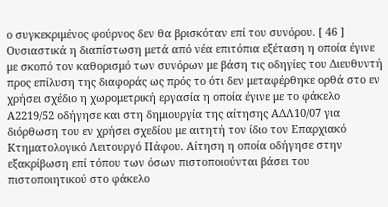ο συγκεκριμένος φούρνος δεν θα βρισκόταν επί του συνόρου. [ 46 ] Ουσιαστικά η διαπίστωση μετά από νέα επιτόπια εξέταση η οποία έγινε με σκοπό τον καθορισμό των συνόρων με βάση τις οδηγίες του Διευθυντή προς επίλυση της διαφοράς ως πρός το ότι δεν μεταφέρθηκε ορθά στο εν χρήσει σχέδιο η χωρομετρική εργασία η οποία έγινε με το φάκελο Α2219/52 οδήγησε και στη δημιουργία της αίτησης ΑΔΛ10/07 για διόρθωση του εν χρήσει σχεδίου με αιτητή τον ίδιο τον Επαρχιακό Κτηματολογικό Λειτουργό Πάφου. Αίτηση η οποία οδήγησε στην εξακρίβωση επί τόπου των όσων πιστοποιούνται βάσει του πιστοποιητικού στο φάκελο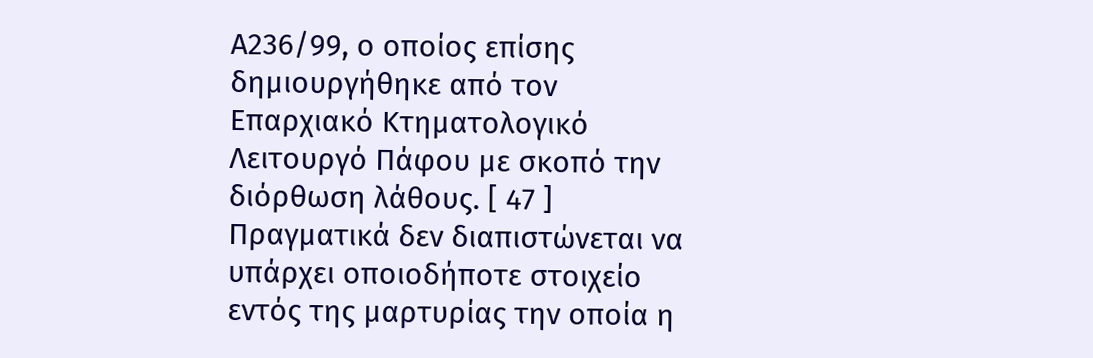Α236/99, ο οποίος επίσης δημιουργήθηκε από τον Επαρχιακό Κτηματολογικό Λειτουργό Πάφου με σκοπό την διόρθωση λάθους. [ 47 ] Πραγματικά δεν διαπιστώνεται να υπάρχει οποιοδήποτε στοιχείο εντός της μαρτυρίας την οποία η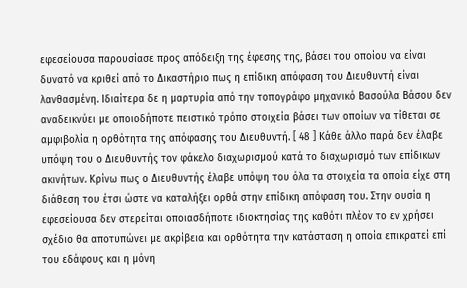εφεσείουσα παρουσίασε προς απόδειξη της έφεσης της, βάσει του οποίου να είναι δυνατό να κριθεί από το Δικαστήριο πως η επίδικη απόφαση του Διευθυντή είναι λανθασμένη. Ιδιαίτερα δε η μαρτυρία από την τοπογράφο μηχανικό Βασούλα Βάσου δεν αναδεικνύει με οποιοδήποτε πειστικό τρόπο στοιχεία βάσει των οποίων να τίθεται σε αμφιβολία η ορθότητα της απόφασης του Διευθυντή. [ 48 ] Κάθε άλλο παρά δεν έλαβε υπόψη του ο Διευθυντής τον φάκελο διαχωρισμού κατά το διαχωρισμό των επίδικων ακινήτων. Κρίνω πως ο Διευθυντής έλαβε υπόψη του όλα τα στοιχεία τα οποία είχε στη διάθεση του έτσι ώστε να καταλήξει ορθά στην επίδικη απόφαση του. Στην ουσία η εφεσείουσα δεν στερείται οποιασδήποτε ιδιοκτησίας της καθότι πλέον το εν χρήσει σχέδιο θα αποτυπώνει με ακρίβεια και ορθότητα την κατάσταση η οποία επικρατεί επί του εδάφους και η μόνη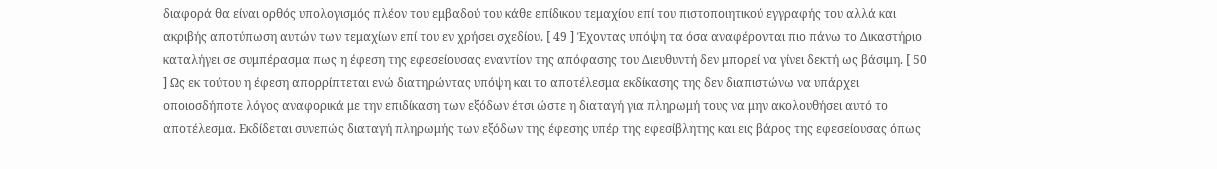διαφορά θα είναι ορθός υπολογισμός πλέον του εμβαδού του κάθε επίδικου τεμαχίου επί του πιστοποιητικού εγγραφής του αλλά και ακριβής αποτύπωση αυτών των τεμαχίων επί του εν χρήσει σχεδίου. [ 49 ] Έχοντας υπόψη τα όσα αναφέρονται πιο πάνω το Δικαστήριο καταλήγει σε συμπέρασμα πως η έφεση της εφεσείουσας εναντίον της απόφασης του Διευθυντή δεν μπορεί να γίνει δεκτή ως βάσιμη. [ 50 ] Ως εκ τούτου η έφεση απορρίπτεται ενώ διατηρώντας υπόψη και το αποτέλεσμα εκδίκασης της δεν διαπιστώνω να υπάρχει οποιοσδήποτε λόγος αναφορικά με την επιδίκαση των εξόδων έτσι ώστε η διαταγή για πληρωμή τους να μην ακολουθήσει αυτό το αποτέλεσμα. Εκδίδεται συνεπώς διαταγή πληρωμής των εξόδων της έφεσης υπέρ της εφεσίβλητης και εις βάρος της εφεσείουσας όπως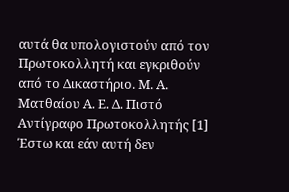αυτά θα υπολογιστούν από τον Πρωτοκολλητή και εγκριθούν από το Δικαστήριο. Μ. Α. Ματθαίου Α. Ε. Δ. Πιστό Αντίγραφο Πρωτοκολλητής [1] Έστω και εάν αυτή δεν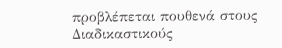προβλέπεται πουθενά στους Διαδικαστικούς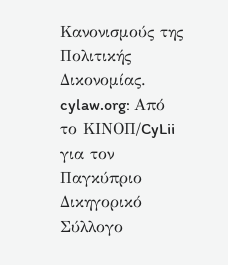Κανονισμούς της Πολιτικής Δικονομίας. cylaw.org: Από το ΚΙΝOΠ/CyLii για τον Παγκύπριο Δικηγορικό Σύλλογο